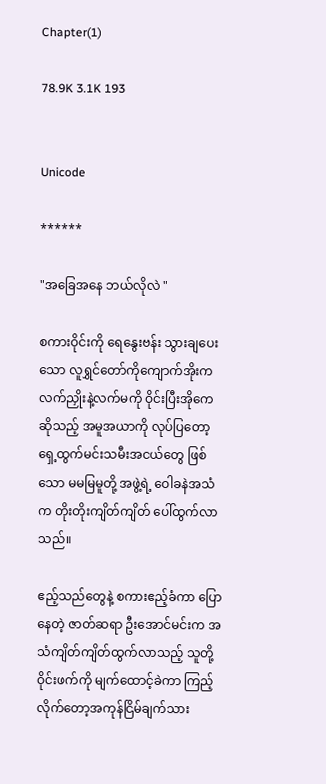Chapter(1)

78.9K 3.1K 193


Unicode

******

"အခြေအနေ ဘယ်လိုလဲ "

စကားဝိုင်းကို ရေနွေးဗန်း သွားချပေးသော လူရွှင်တော်ကိုကျောက်အိုးက လက်ညှိုးနဲ့လက်မကို ဝိုင်းပြီးအိုကေဆိုသည့် အမူအယာကို လုပ်ပြတော့ ရှေ့ထွက်မင်းသမီးအငယ်တွေ ဖြစ်သော မမမြမူတို့ အဖွဲ့ရဲ့ ဝေါခနဲအသံက တိုးတိုးကျိတ်ကျိတ် ပေါ်ထွက်လာသည်။

ဧည့်သည်တွေနဲ့ စကားဧည့်ခံကာ ပြောနေတဲ့ ဇာတ်ဆရာ ဦးအောင်မင်းက အသံကျိတ်ကျိတ်ထွက်လာသည့် သူတို့ဝိုင်းဖက်ကို မျက်ထောင့်ခဲကာ ကြည့်လိုက်တော့အကုန်ငြိမ်ချက်သား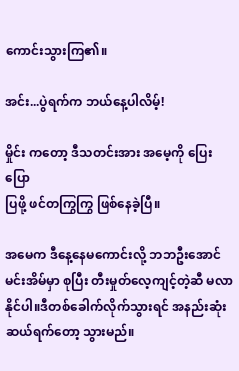ကောင်းသွားကြ၏။

အင်း...ပွဲရက်က ဘယ်နေ့ပါလိမ့်!

မှိုင်း ကတော့ ဒီသတင်းအား အမေ့ကို ပြေးပြော
ပြဖို့ ဖင်တကြွကြွ ဖြစ်နေခဲ့ပြီ။

အမေက ဒီနေ့နေမကောင်းလို့ ဘဘဦးအောင်မင်းအိမ်မှာ စုပြီး တီးမှုတ်လေ့ကျင့်တဲ့ဆီ မလာနိုင်ပါ။ဒီတစ်ခေါက်လိုက်သွားရင် အနည်းဆုံး ဆယ်ရက်တော့ သွားမည်။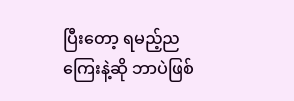ပြီးတော့ ရမည့်ညကြေးနဲ့ဆို ဘာပဲဖြစ်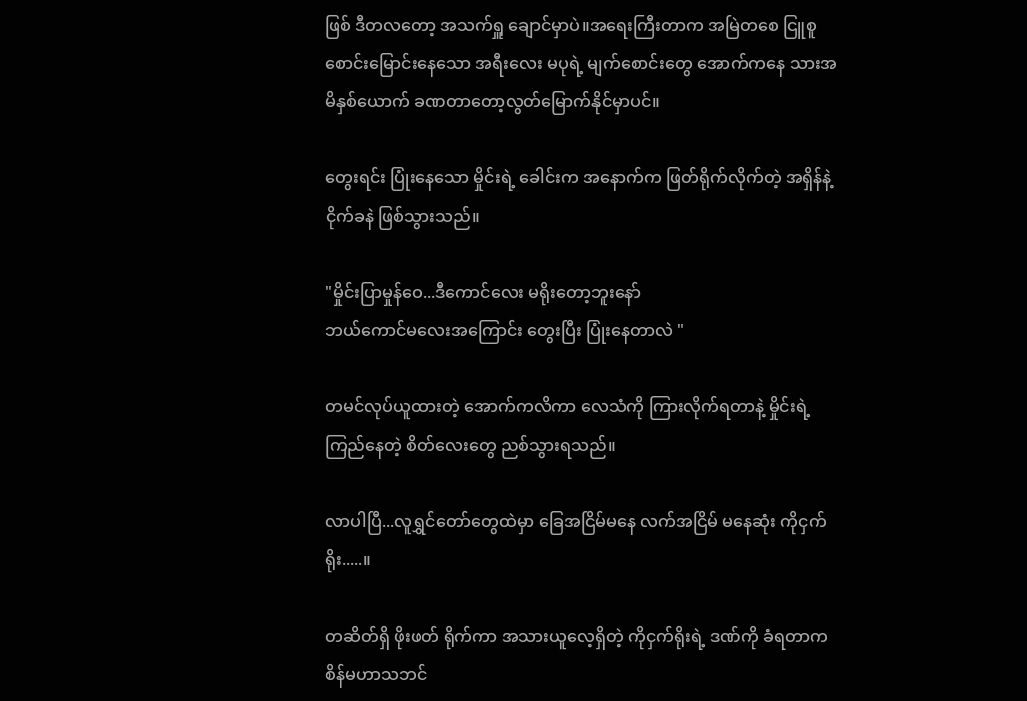ဖြစ် ဒီတလတော့ အသက်ရှူ ချောင်မှာပဲ။အရေးကြီးတာက အမြဲတစေ ငြူစူစောင်းမြောင်းနေသော အရီးလေး မပုရဲ့ မျက်စောင်းတွေ အောက်ကနေ သားအမိနှစ်ယောက် ခဏတာတော့လွတ်မြောက်နိုင်မှာပင်။

တွေးရင်း ပြုံးနေသော မှိုင်းရဲ့ ခေါင်းက အနောက်က ဖြတ်ရိုက်လိုက်တဲ့ အရှိန်နဲ့ ငိုက်ခနဲ ဖြစ်သွားသည်။

"မှိုင်းပြာမှုန်ဝေ...ဒီကောင်လေး မရိုးတော့ဘူးနော်
ဘယ်ကောင်မလေးအကြောင်း တွေးပြီး ပြုံးနေတာလဲ "

တမင်လုပ်ယူထားတဲ့ အောက်ကလိကာ လေသံကို ကြားလိုက်ရတာနဲ့ မှိုင်းရဲ့ ကြည်နေတဲ့ စိတ်လေးတွေ ညစ်သွားရသည်။

လာပါပြီ...လူရွှင်တော်တွေထဲမှာ ခြေအငြိမ်မနေ လက်အငြိမ် မနေဆုံး ကိုငှက်ရိုး.....။

တဆိတ်ရှိ ဖိုးဖတ် ရိုက်ကာ အသားယူလေ့ရှိတဲ့ ကိုငှက်ရိုးရဲ့ ဒဏ်ကို ခံရတာက စိန်မဟာသဘင်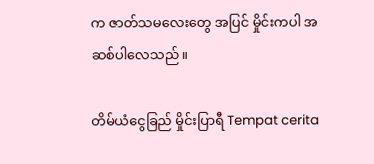က ဇာတ်သမလေးတွေ အပြင် မှိုင်းကပါ အဆစ်ပါလေသည်။

တိမ်ယံငွေခြည် မှိုင်းပြာရီ Tempat cerita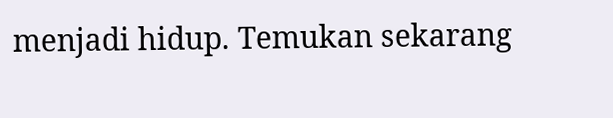menjadi hidup. Temukan sekarang